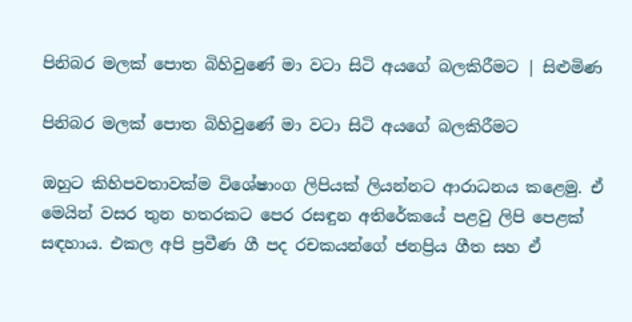පිනිබර මලක් පොත බිහිවුණේ මා වටා සිටි අයගේ බලකිරීමට | සිළුමිණ

පිනිබර මලක් පොත බිහිවුණේ මා වටා සිටි අයගේ බලකිරීමට

ඔහුට කිහිපවතාවක්ම විශේෂාංග ලිපියක් ලියන්නට ආරාධනය කළෙමු. ඒ මෙයින් වසර තුන හතරකට පෙර රසඳුන අතිරේකයේ පළවු ලිපි පෙළක් සඳහාය. එකල අපි ප්‍රවීණ ගී පද රචකයන්ගේ ජනප්‍රිය ගීත සහ ඒ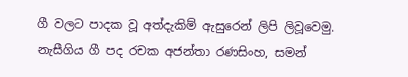ගී වලට පාදක වූ අත්දැකිම් ඇසුරෙන් ලිපි ලිවූවෙමු. නැසීගිය ගී පද රචක අජන්තා රණසිංහ, සමන්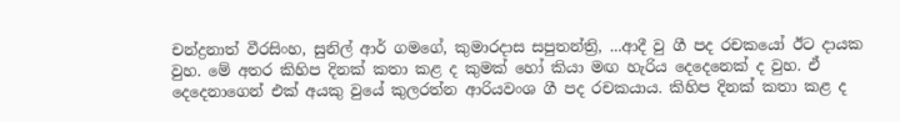චන්ද්‍රනාත් වීරසිංහ, සුනිල් ආර් ගමගේ, කුමාරදාස සපුතන්ත්‍රි, ...ආදී වු ගී පද රචකයෝ ඊට දායක වුහ. මේ අතර කිහිප දිනක් කතා කළ ද කුමක් හෝ කියා මඟ හැරිය දෙදෙනෙක් ද වුහ. ඒ දෙදෙනාගෙන් එක් අයකු වුයේ කුලරත්න ආරියවංශ ගී පද රචකයාය. කිහිප දිනක් කතා කළ ද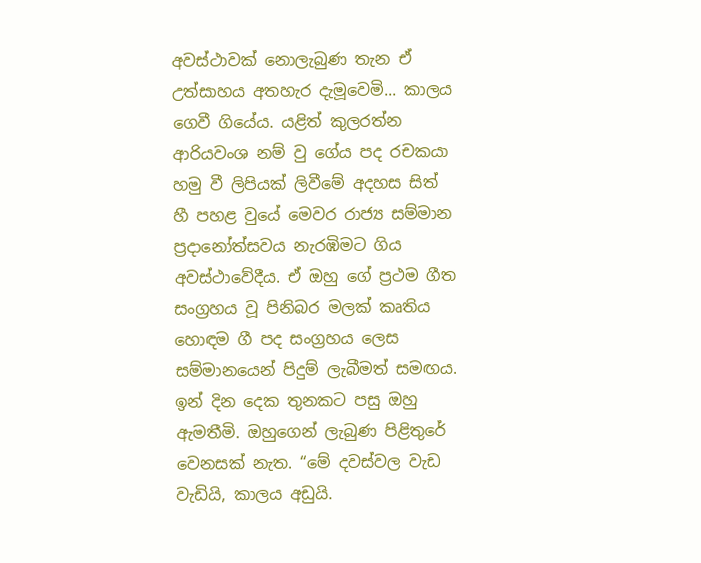අවස්ථාවක් නොලැබුණ තැන ඒ උත්සාහය අතහැර දැමූවෙමි... කාලය ගෙවී ගියේය. යළිත් කුලරත්න ආරියවංශ නම් වු ගේය පද රචකයා හමු වී ලිපියක් ලිවීමේ අදහස සිත් හී පහළ වුයේ මෙවර රාජ්‍ය සම්මාන ප්‍රදානෝත්සවය නැරඹිමට ගිය අවස්ථාවේදීය. ඒ ඔහු ගේ ප්‍රථම ගීත සංග්‍රහය වූ පිනිබර මලක් කෘතිය හොඳම ගී පද සංග්‍රහය ලෙස සම්මානයෙන් පිදුම් ලැබීමත් සමඟය. ඉන් දින දෙක තුනකට පසු ඔහු ඇමතීමි. ඔහුගෙන් ලැබුණ පිළිතුරේ වෙනසක් නැත. “මේ දවස්වල වැඩ වැඩියි, කාලය අඩුයි.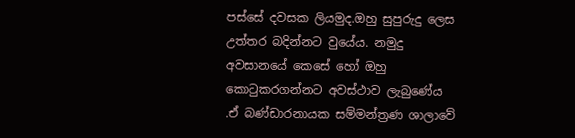පස්සේ දවසක ලියමුද.ඔහු සුපුරුදු ලෙස උත්තර බදින්නට වුයේය. නමුදු අවසානයේ කෙසේ හෝ ඔහු කොටුකරගන්නට අවස්ථාව ලැබුණේය .ඒ බණ්ඩාරනායක සම්මන්ත්‍රණ ශාලාවේ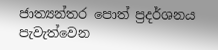ජාත්‍යන්තර පොත් ප්‍රදර්ශනය පැවැත්වෙන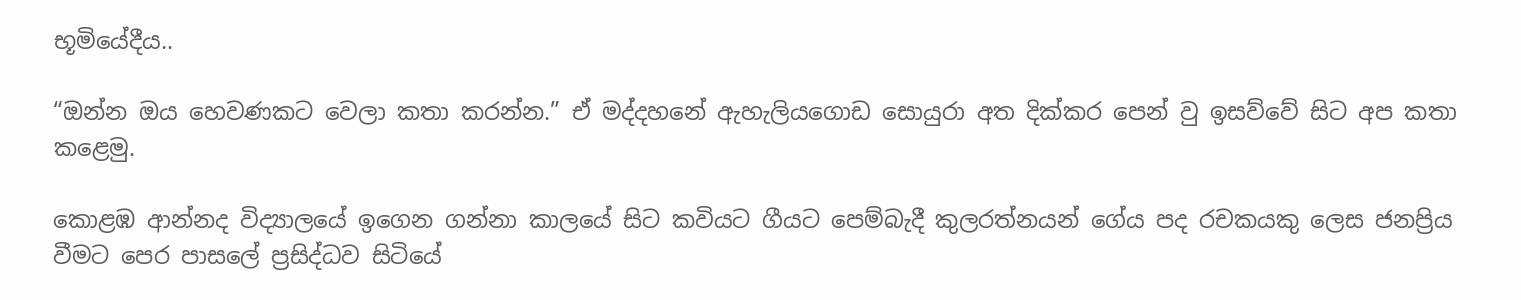භූමියේදීය..

“ඔන්න ඔය හෙවණකට වෙලා කතා කරන්න.” ඒ මද්දහනේ ඇහැලියගොඩ සොයුරා අත දික්කර පෙන් වු ඉසව්වේ සිට අප කතා කළෙමු.

කොළඹ ආන්නද විද්‍යාලයේ ඉගෙන ගන්නා කාලයේ සිට කවියට ගීයට පෙම්බැදී කුලරත්නයන් ගේය පද රචකයකු ලෙස ජනප්‍රිය වීමට පෙර පාසලේ ප්‍රසිද්ධව සිටියේ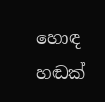හොඳ හඬක්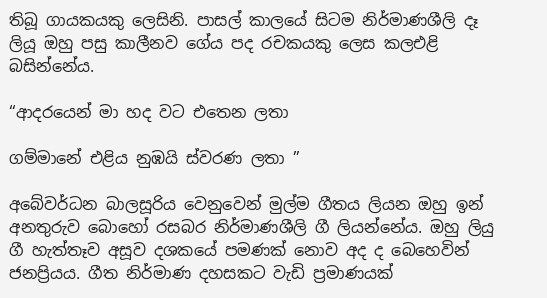තිබූ ගායකයකු ලෙසිනි. පාසල් කාලයේ සිටම නිර්මාණශීලි දෑ ලියූ ඔහු පසු කාලීනව ගේය පද රචකයකු ලෙස කලඑළි බසින්නේය.

“ආදරයෙන් මා හද වට එතෙන ලතා

ගම්මානේ එළිය නුඹයි ස්වරණ ලතා ”

අබේවර්ධන බාලසූරිය වෙනුවෙන් මුල්ම ගීතය ලියන ඔහු ඉන් අනතුරුව බොහෝ රසබර නිර්මාණශීලි ගී ලියන්නේය. ඔහු ලියු ගී හැත්තෑව අසූව දශකයේ පමණක් නොව අද ද බෙහෙවින් ජනප්‍රියය. ගීත නිර්මාණ දහසකට වැඩි ප්‍රමාණයක්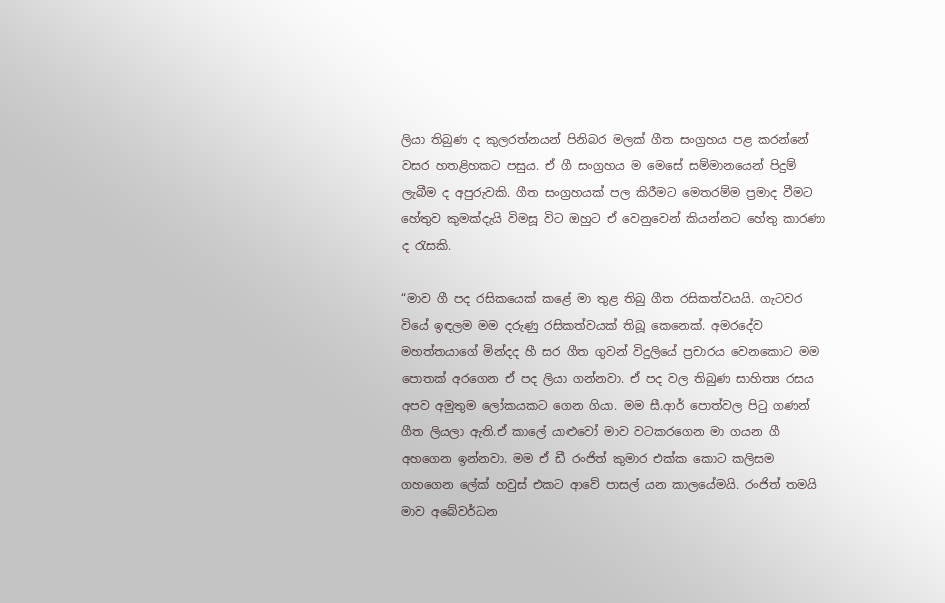ලියා තිබුණ ද කුලරත්නයන් පිනිබර මලක් ගීත සංග්‍රහය පළ කරන්නේ වසර හතළිහකට පසුය. ඒ ගී සංග්‍රහය ම මෙසේ සම්මානයෙන් පිදුම් ලැබීම ද අපුරුවකි. ගීත සංග්‍රහයක් පල කිරීමට මෙතරම්ම ප්‍රමාද වීමට හේතුව කුමක්දැයි විමසූ විට ඔහුට ඒ වෙනුවෙන් කියන්නට හේතු කාරණා ද රැසකි.

“මාව ගී පද රසිකයෙක් කළේ මා තුළ තිබු ගීත රසිකත්වයයි. ගැටවර වියේ ඉඳලම ම‍ම දරුණු රසිකත්වයක් තිබූ කෙනෙක්. අමරදේව මහත්තයාගේ මින්දද හී සර ගීත ගුවන් විදුලියේ ප්‍රචාරය වෙනකොට මම පොතක් අරගෙන ඒ පද ලියා ගන්නවා. ඒ පද වල තිබුණ සාහිත්‍ය රසය අපව අමුතුම ලෝකයකට ගෙන ගියා. මම සී.ආර් පොත්වල පිටු ගණන් ගීත ලියලා ඇති.ඒ කාලේ යාළුවෝ මාව වටකරගෙන මා ගයන ගී අහගෙන ඉන්නවා. මම ඒ ඩී රංජිත් කුමාර එක්ක කොට කලිසම ගහගෙන ලේක් හවුස් එකට ආවේ පාසල් යන කාලයේමයි. රංජිත් තමයි මාව අබේවර්ධන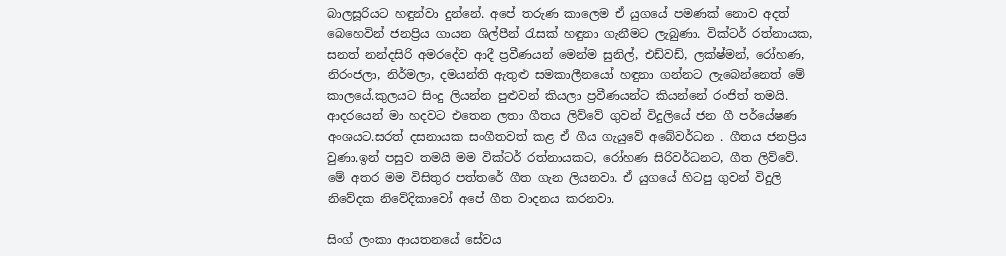බාලසූරියට හඳුන්වා දුන්නේ. අපේ තරුණ කාලෙම ඒ යුගයේ පමණක් නොව අදත් බෙහෙවින් ජනප්‍රිය ගායන ශිල්පීන් රැසක් හඳුනා ගැනීමට ලැබුණා. වික්ටර් රත්නායක, සනත් නන්දසිරි අමරදේව ආදී ප්‍රවීණයන් මෙන්ම සුනිල්, එඩ්වඩ්, ලක්ෂ්මන්, රෝහණ, නිරංජලා, නිර්මලා, දමයන්ති ඇතුළු සමකාලීනයෝ හඳුනා ගන්නට ලැබෙන්නෙත් මේ කාලයේ.කුලයට සිංදු ලියන්න පුළුවන් කියලා ප්‍රවීණයන්ට කියන්නේ රංජිත් තමයි. ආදරයෙන් මා හදවට එතෙන ලතා ගීතය ලිව්වේ ගුවන් විදුලියේ ජන ගී පර්යේෂණ අංශයට.සරත් දසනායක සංගීතවත් කළ ඒ ගීය ගැයුවේ අබේවර්ධන . ගීතය ජනප්‍රිය වුණා.ඉන් පසුව තමයි මම වික්ටර් රත්නායකට, රෝහණ සිරිවර්ධනට, ගීත ලිව්වේ. මේ අතර මම විසිතුර පත්තරේ ගීත ගැන ලියනවා. ඒ යුගයේ හිටපු ගුවන් විදුලි නිවේදක නිවේදිකාවෝ අපේ ගීත වාදනය කරනවා.

සිංග් ලංකා ආයතනයේ සේවය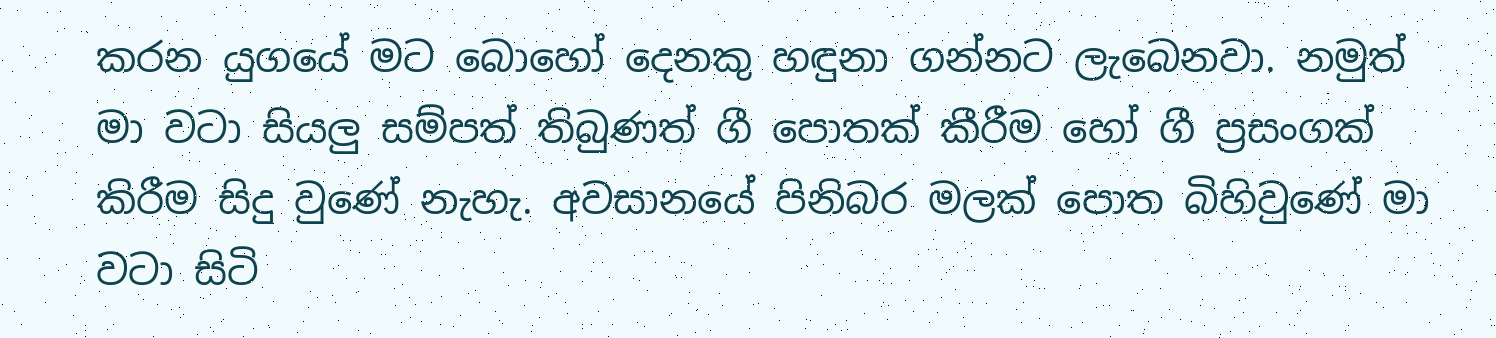කරන යුගයේ මට බොහෝ දෙනකු හඳුනා ගන්නට ලැබෙනවා. නමුත් මා වටා සියලු සම්පත් තිබුණත් ගී පොතක් කීරීම හෝ ගී ප්‍රසංගක් කිරීම සිදු වුණේ නැහැ. අවසානයේ පිනිබර මලක් පොත බිහිවුණේ මා වටා සිටි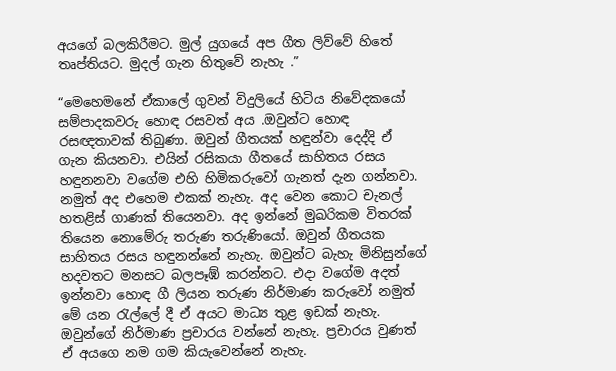අයගේ බලකිරීමට. මුල් යුගයේ අප ගීත ලිව්වේ හිතේ තෘප්තියට. මුදල් ගැන හිතුවේ නැහැ .”

“මෙහෙමනේ ඒකාලේ ගුවන් විදුලියේ හිටිය නිවේදකයෝ සම්පාදකවරු හොඳ රසවත් අය .ඔවුන්ට හොඳ රසඥතාවක් තිබුණා. ඔවුන් ගීතයක් හඳුන්වා දෙද්දි ඒ ගැන කියනවා. එයින් රසිකයා ගීතයේ සාහිතය රසය හඳුනනවා වගේම එහි හිමිකරුවෝ ගැනත් දැන ගන්නවා. නමුත් අද එහෙම එකක් නැහැ. අද වෙන කොට චැනල් හතළිස් ගාණක් තියෙනවා. අද ඉන්නේ මුඛරිකම විතරක් තියෙන නොමේරු තරුණ තරුණියෝ. ඔවුන් ගීතයක සාහිතය රසය හඳුනන්නේ නැහැ. ඔවුන්ට බැහැ මිනිසුන්ගේ හදවතට මනසට බලපෑඹ් කරන්නට. එදා වගේම අදත් ඉන්නවා හොඳ ගී ලියන තරුණ නිර්මාණ කරුවෝ නමුත් මේ යන රැල්ලේ දී ඒ අයට මාධ්‍ය තුළ ඉඩක් නැහැ. ඔවුන්ගේ නිර්මාණ ප්‍රචාරය වන්නේ නැහැ. ප්‍රචාරය වුණත් ඒ අයගෙ නම ගම කියැවෙන්නේ නැහැ.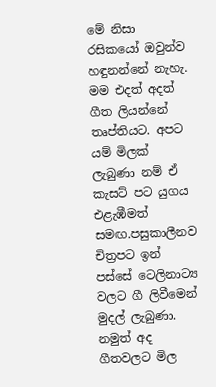මේ නිසා රසිකයෝ ඔවුන්ව හඳුනන්නේ නැහැ. මම එදත් අදත් ගීත ලියන්නේ තෘප්තියට. අපට යම් මිලක් ලැබුණා නම් ඒ කැසට් පට යුගය එළැඹීමත් සමඟ.පසුකාලීනව චිත්‍රපට ඉන් පස්සේ ටෙලිනාට්‍ය වලට ගී ලිවීමෙන් මුදල් ලැබුණා. නමුත් අද ගීතවලට මිල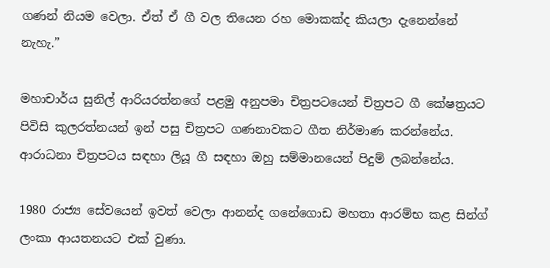ගණන් නියම වෙලා. ඒත් ඒ ගී වල තියෙන රහ මොකක්ද කියලා දැනෙන්නේ නැහැ.”

මහාචාර්ය සුනිල් ආරියරත්නගේ පළමු අනුපමා චිත්‍රපටයෙන් චිත්‍රපට ගී කේෂත්‍රයට පිවිසි කුලරත්නයන් ඉන් පසු චිත්‍රපට ගණනාවකට ගීත නිර්මාණ කරන්නේය. ආරාධනා චිත්‍රපටය සඳහා ලියූ ගී සඳහා ඔහු සම්මානයෙන් පිදුම් ලබන්නේය.

1980 රාජ්‍ය සේවයෙන් ඉවත් වෙලා ආනන්ද ගනේගොඩ මහතා ආරම්භ කළ සින්ග් ලංකා ආයතනයට එක් වුණා.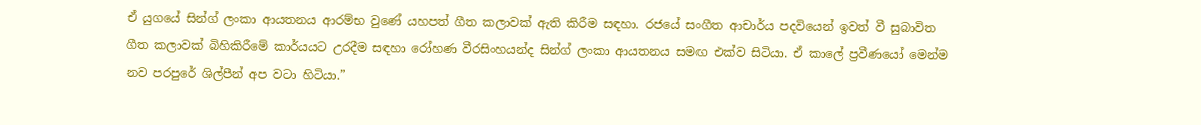ඒ යුගයේ සින්ග් ලංකා ආයතනය ආරම්භ වුණේ යහපත් ගීත කලාවක් ඇති කිරීම සඳහා. රජයේ සංගීත ආචාර්ය පදවියෙන් ඉවත් වී සුබාවිත ගීත කලාවක් බිහිකිරීමේ කාර්යයට උරදීම සඳහා රෝහණ වීරසිංහයන්ද සින්ග් ලංකා ආයතනය සමඟ එක්ව සිටියා. ඒ කාලේ ප්‍රවීණයෝ මෙන්ම නව පරපුරේ ශිල්පීන් අප වටා හිටියා.”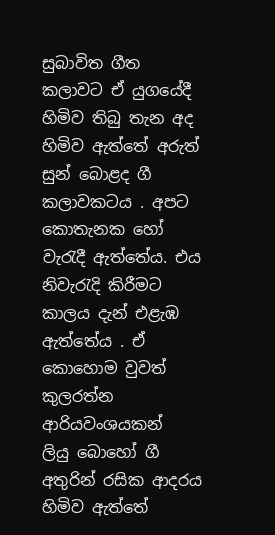සුබාවිත ගීත කලාවට ඒ යුගයේදී හිමිව තිබු තැන අද හිමිව ඇත්තේ අරුත් සුන් බොළද ගී කලාවකටය . අපට කොතැනක හෝ වැරැදී ඇත්තේය. එය නිවැරැදි කිරීමට කාලය දැන් එළැඹ ඇත්තේය . ඒ කොහොම වුවත් කුලරත්න ආරියවංශයකන් ලියු ‍බොහෝ ගී අතුරින් රසික ආදරය හිමිව ඇත්තේ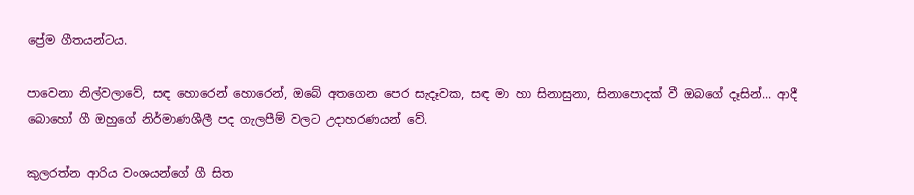ප්‍රේම ගීතයන්ටය.

පාවෙනා නිල්වලාවේ, සඳ හොරෙන් හොරෙන්, ඔබේ අතගෙන පෙර සැදෑවක, සඳ මා හා සිනාසුනා, සිනාපොදක් වී ඔබගේ දෑසින්... ආදී බොහෝ ගී ඔහුගේ නිර්මාණශීලී පද ගැලපීම් වලට උදාහරණයන් වේ.

කුලරත්න ආරිය වංශයන්ගේ ගී සිත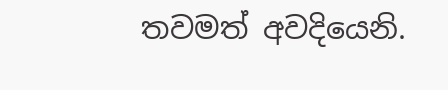තවමත් අවදියෙනි.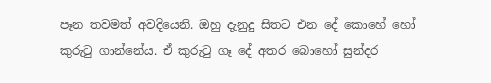පෑන තවමත් අවදියෙනි. ඔහු දැනුදු සිතට එන දේ කොහේ හෝ කුරුටු ගාන්නේය. ඒ කුරුටු ගෑ දේ අතර බොහෝ සුන්දර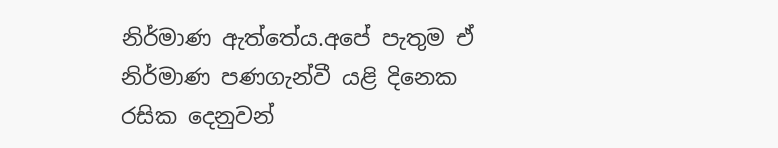නිර්මාණ ඇත්තේය.අපේ පැතුම ඒ නිර්මාණ පණගැන්වී යළි දිනෙක රසික දෙනුවන්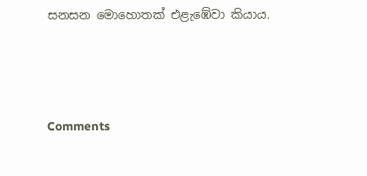සනසන මොහොතක් එළැඹේවා කියාය.



Comments